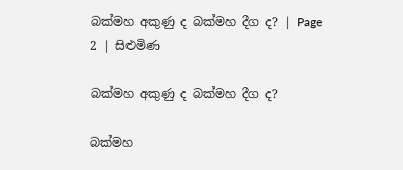බක්මහ අකුණු ද බක්මහ දීග ද? | Page 2 | සිළුමිණ

බක්මහ අකුණු ද බක්මහ දීග ද?

බක්මහ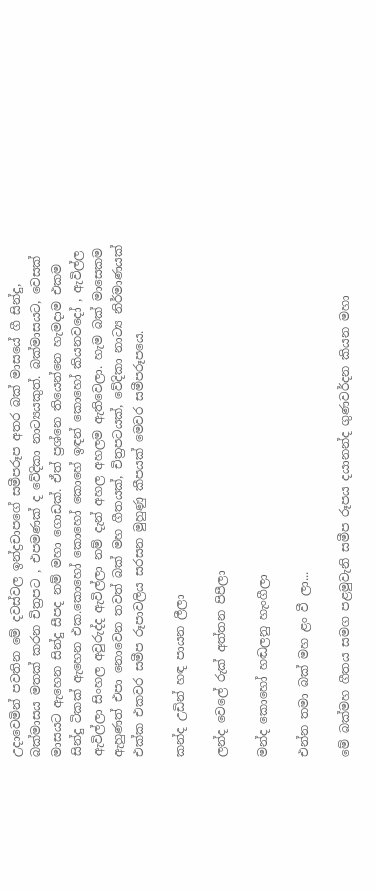උදාවෙමින් පවතින මේ දවස්වල ඉන්ද්‍රචාපගේ සමීපරූප අතර බක් මාසයේ ගී සින්දු, බක්මාසය මතක් කරන චිත්‍රපට , එපමණක් ද වේදිකා නාට්‍යයකුත්. බක්මාසයට, වෙසක් මාසයට ඇහෙන සින්දු සීපද නම් මහා ගොඩක්. ඒත් ප්‍රශ්නෙ තියෙන්නෙ හැමදාම එකම සින්දු ටිකක් ඇහෙන එක.කොහෝ කොහෝ කොහේ ඉඳන් කොහෝ කියනවදෝ , ඇවිල්ල ඇවිල්ලා සිංහල අවුරුද්ද ඇවිල්ලා නම් දැන් අහල අහලම ඇතිවෙලා. හැම බක් මාසෙකම ඇහුණත් එපා නොවෙන තවත් බක් මහ ගීතයක්, චිත්‍රපටයක්, වේදිකා නාට්‍ය නිර්මාණයක් එක්ක එකවර සමීප රූපාවලිය සරසන මුහුණු කීපයක් මෙවර සමීපරූපයෙ.

කන්ද උඩින් හඳ පායන ලීලා

ලන්ද වෙලේ රුක් අත්තන පිපීලා

මන්ද කොහෝ හඬලනු හැංගීලා

එන්න තමා බක් මහ ළං වී ලා...

මේ බක්මහ ගීතය සමග පළමුවැනි සමීප රූපය දයානන්ද ගුණවර්දන කියන මහා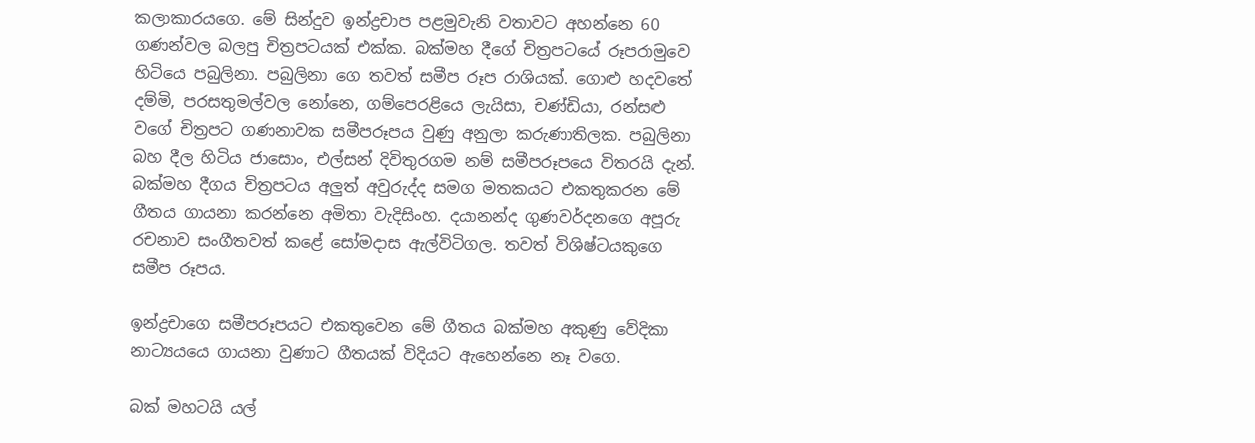කලාකාරයගෙ. මේ සින්දුව ඉන්ද්‍රචාප පළමුවැනි වතාවට අහන්නෙ 60 ගණන්වල බලපු චිත්‍රපටයක් එක්ක. බක්මහ දීගේ චිත්‍රපටයේ රූපරාමුවෙ හිටියෙ පබුලිනා. පබුලිනා ගෙ තවත් සමීප රූප රාශියක්. ගොළු හදවතේ දම්මි, පරසතුමල්වල නෝනෙ, ගම්පෙරළියෙ ලැයිසා, චණ්ඩියා, රන්සළු වගේ චිත්‍රපට ගණනාවක සමීපරූපය වුණු අනුලා කරුණාතිලක. පබුලිනා බහ දීල හිටිය ජාසොං, එල්සන් දිවිතුරගම නම් සමීපරූපයෙ විතරයි දැන්. බක්මහ දීගය චිත්‍රපටය අලුත් අවුරුද්ද සමග මතකයට එකතුකරන මේ ගීතය ගායනා කරන්නෙ අමිතා වැදිසිංහ. දයානන්ද ගුණවර්දනගෙ අපූරු රචනාව සංගීතවත් කළේ සෝමදාස ඇල්විටිගල. තවත් විශිෂ්ටයකුගෙ සමීප රූපය.

ඉන්ද්‍රචාගෙ සමීපරූපයට එකතුවෙන මේ ගීතය බක්මහ අකුණු වේදිකා නාට්‍යයයෙ ගායනා වුණාට ගීතයක් විදියට ඇහෙන්නෙ නෑ වගෙ.

බක් මහටයි යල්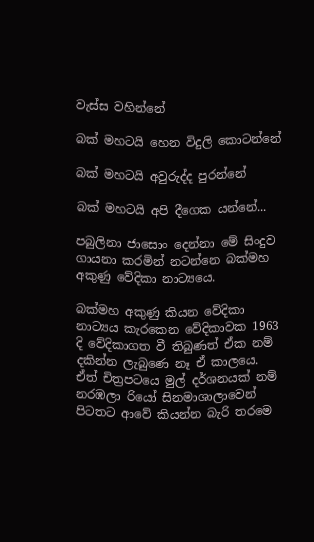වැස්ස වහින්නේ

බක් මහටයි හෙන විදුලි කොටන්නේ

බක් මහටයි අවුරුද්ද පුරන්නේ

බක් මහටයි අපි දීගෙක යන්නේ...

පබුලිනා ජාසොං දෙන්නා මේ සිංදුව ගායනා කරමින් නටන්නෙ බක්මහ අකුණු වේදිකා නාට්‍යයෙ.

බක්මහ අකුණු කියන වේදිකා නාට්‍යය කැරකෙන වේදිකාවක 1963 දි වේදිකාගත වී තිබුණත් ඒක නම් දකින්න ලැබුණෙ නෑ ඒ කාලයෙ. ඒත් චිත්‍රපටයෙ මුල් දර්ශනයක් නම් නරඹලා රියෝ සිනමාශාලාවෙන් පිටතට ආවේ කියන්න බැරි තරමෙ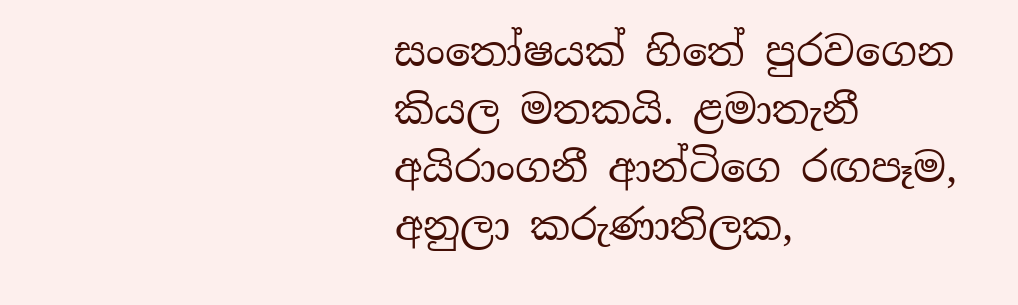සංතෝෂයක් හිතේ පුරවගෙන කියල මතකයි. ළමාතැනී අයිරාංගනී ආන්ටිගෙ රඟපෑම, අනුලා කරුණාතිලක,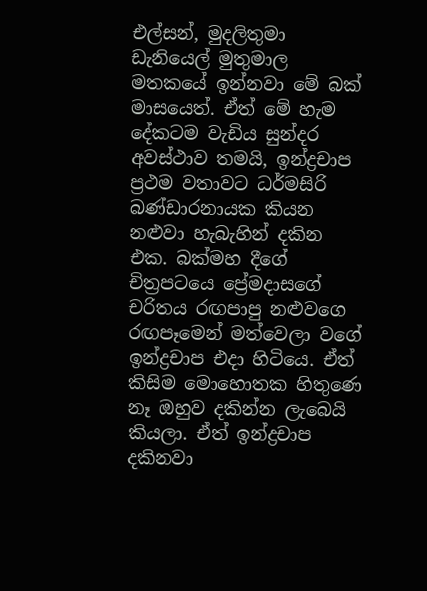එල්සන්, මුදලිතුමා ඩැනියෙල් මුතුමාල මතකයේ ඉන්නවා මේ බක් මාසයෙත්. ඒත් මේ හැම දේකටම වැඩිය සුන්දර අවස්ථාව තමයි, ඉන්ද්‍රචාප ප්‍රථම වතාවට ධර්මසිරි බණ්ඩාරනායක කියන නළුවා හැබැහින් දකින එක. බක්මහ දීගේ චිත්‍රපටයෙ ප්‍රේමදාසගේ චරිතය රඟපාපු නළුවගෙ රඟපෑමෙන් මත්වෙලා වගේ ඉන්ද්‍රචාප එදා හිටියෙ. ඒත් කිසිම මොහොතක හිතුණෙ නෑ ඔහුව දකින්න ලැබෙයි කියලා. ඒත් ඉන්ද්‍රචාප දකිනවා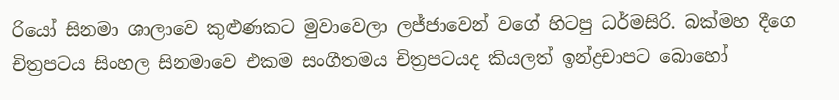රියෝ සිනමා ශාලාවෙ කුළුණකට මුවාවෙලා ලජ්ජාවෙන් වගේ හිටපු ධර්මසිරි. බක්මහ දීගෙ චිත්‍රපටය සිංහල සිනමාවෙ එකම සංගීතමය චිත්‍රපටයද කියලත් ඉන්ද්‍රචාපට බොහෝ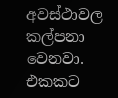අවස්ථාවල කල්පනා වෙනවා. එකකට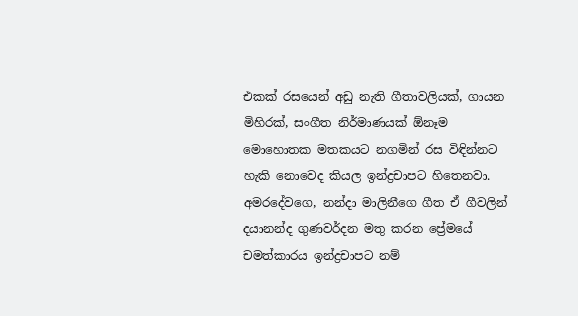එකක් රසයෙන් අඩු නැති ගීතාවලියක්, ගායන මිහිරක්, සංගීත නිර්මාණයක් ඕනෑම මොහොතක මතකයට නගමින් රස විඳින්නට හැකි නොවෙද කියල ඉන්ද්‍රචාපට හිතෙනවා. අමරදේවගෙ, නන්දා මාලිනීගෙ ගීත ඒ ගීවලින් දයානන්ද ගුණවර්දන මතු කරන ප්‍රේමයේ චමත්කාරය ඉන්ද්‍රචාපට නම්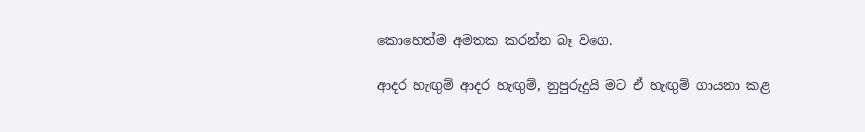කොහෙත්ම අමතක කරන්න බෑ වගෙ.

ආදර හැඟුම් ආදර හැඟුම්, නුපුරුදුයි මට ඒ හැඟුම් ගායනා කළ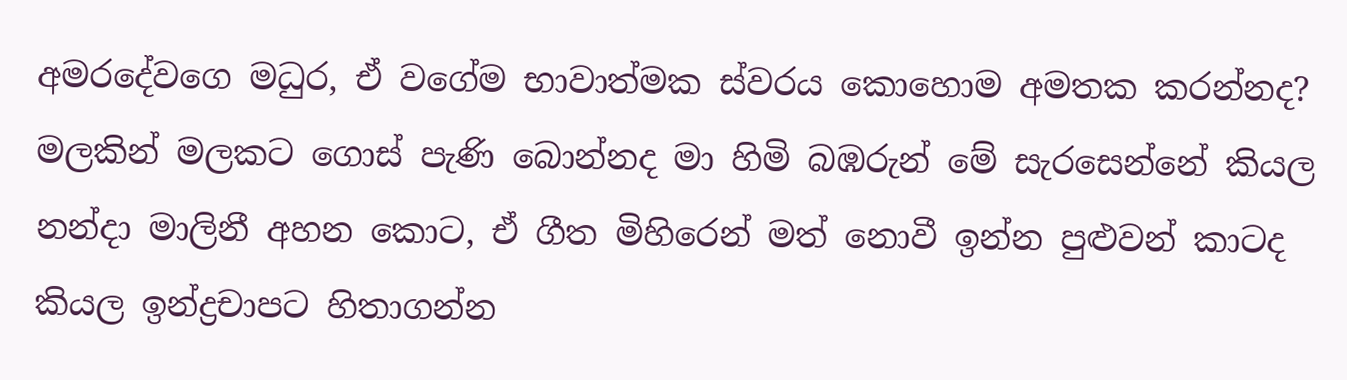අමරදේවගෙ මධුර, ඒ වගේම භාවාත්මක ස්වරය කොහොම අමතක කරන්නද? මලකින් මලකට ගොස් පැණි බොන්නද මා හිමි බඹරුන් මේ සැරසෙන්නේ කියල නන්දා මාලිනී අහන කොට, ඒ ගීත මිහිරෙන් මත් නොවී ඉන්න පුළුවන් කාටද කියල ඉන්ද්‍රචාපට හිතාගන්න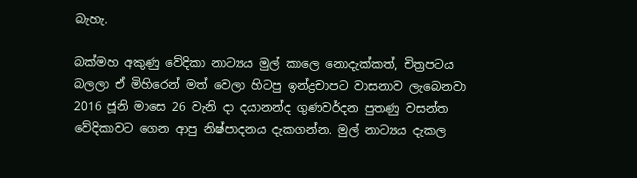බැහැ.

බක්මහ අකුණු වේදිකා නාට්‍යය මුල් කාලෙ නොදැක්කත්, චිත්‍රපටය බලලා ඒ මිහිරෙන් මත් වෙලා හිටපු ඉන්ද්‍රචාපට වාසනාව ලැබෙනවා 2016 ජූනි මාසෙ 26 වැනි දා දයානන්ද ගුණවර්දන පුතණු වසන්ත වේදිකාවට ගෙන ආපු නිෂ්පාදනය දැකගන්න. මුල් නාට්‍යය දැකල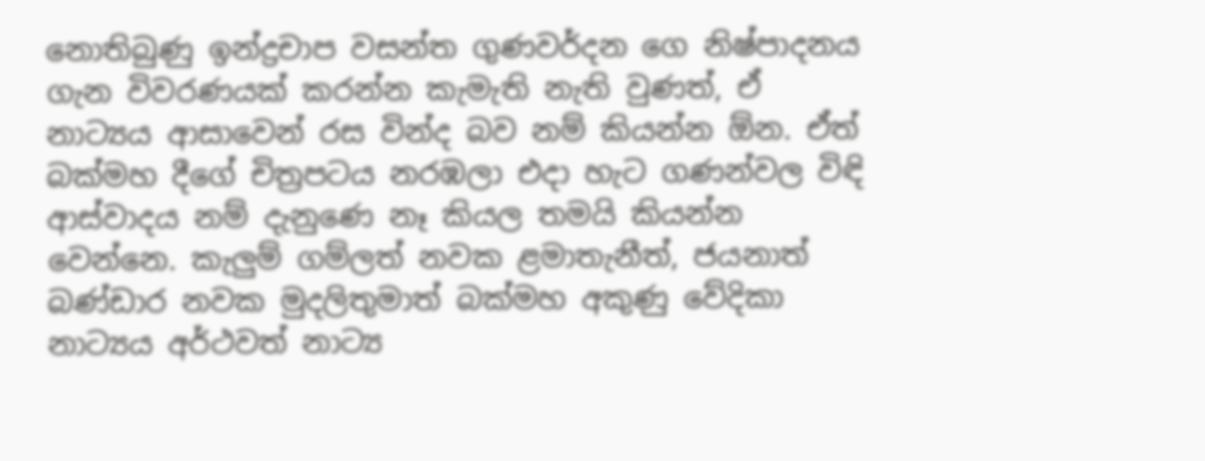නොතිබුණු ඉන්ද්‍රචාප වසන්ත ගුණවර්දන ගෙ නිෂ්පාදනය ගැන විවරණයක් කරන්න කැමැති නැති වුණත්, ඒ නාට්‍යය ආසාවෙන් රස වින්ද බව නම් කියන්න ඕන. ඒත් බක්මහ දීගේ චිත්‍රපටය නරඹලා එදා හැට ගණන්වල විඳි ආස්වාදය නම් දැනුණෙ නෑ කියල තමයි කියන්න වෙන්නෙ. කැලුම් ගම්ලත් නවක ළමාතැනීත්, ජයනාත් බණ්ඩාර නවක මුදලිතුමාත් බක්මහ අකුණු වේදිකා නාට්‍යය අර්ථවත් නාට්‍ය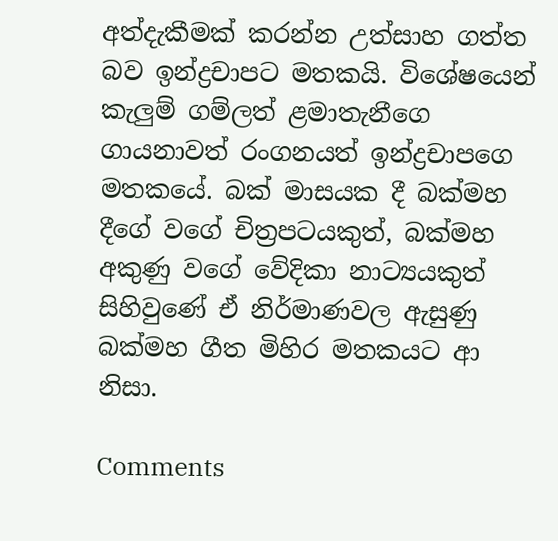අත්දැකීමක් කරන්න උත්සාහ ගත්ත බව ඉන්ද්‍රචාපට මතකයි. විශේෂයෙන් කැලුම් ගම්ලත් ළමාතැනීගෙ ගායනාවත් රංගනයත් ඉන්ද්‍රචාපගෙ මතකයේ. බක් මාසයක දී බක්මහ දීගේ වගේ චිත්‍රපටයකුත්, බක්මහ අකුණු වගේ වේදිකා නාට්‍යයකුත් සිහිවුණේ ඒ නිර්මාණවල ඇසුණු බක්මහ ගීත මිහිර මතකයට ආ නිසා.

Comments